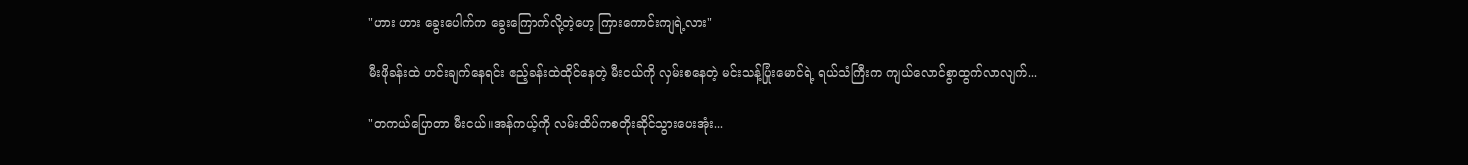"ဟား ဟား ခွေးပေါက်က ခွေးကြောက်လို့တဲ့ဟေ့ ကြားကောင်းကျရဲ့လား"

မီးဖိုခန်းထဲ ဟင်းချက်နေရင်း ဧည့်ခန်းထဲထိုင်နေတဲ့ မီးငယ်ကို လှမ်းစနေတဲ့ မင်းသန့်ပြုံးမောင်ရဲ့ ရယ်သံကြီးက ကျယ်လောင်စွာထွက်လာလျက်...

"တကယ်ပြောတာ မီးငယ်။အန်ကယ့်ကို လမ်းထိပ်ကစတိုးဆိုင်သွားပေးအုံး...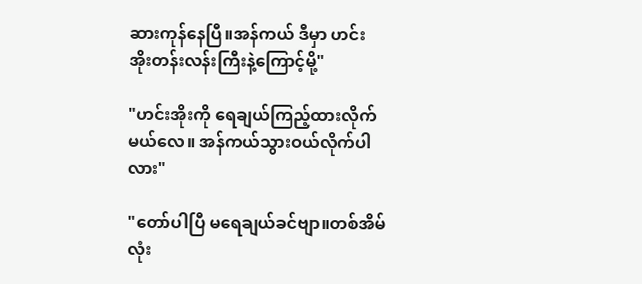ဆားကုန်နေပြီ။အန်ကယ် ဒီမှာ ဟင်းအိုးတန်းလန်းကြီးနဲ့ကြောင့်မို့"

"ဟင်းအိုးကို ရေချယ်ကြည့်ထားလိုက်မယ်လေ။ အန်ကယ်သွားဝယ်လိုက်ပါလား"

"တော်ပါပြီ မရေချယ်ခင်ဗျာ။တစ်အိမ်လုံး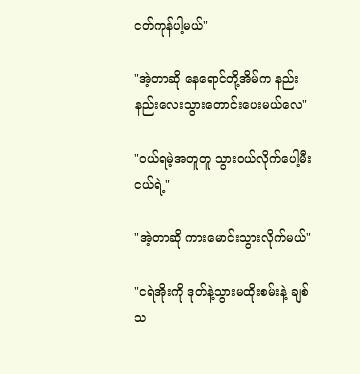ငတ်ကုန်ပါ့မယ်"

"အဲ့တာဆို နေရောင်တို့အိမ်က နည်းနည်းလေးသွားတောင်းပေးမယ်လေ"

"ဝယ်ရမဲ့အတူတူ သွားဝယ်လိုက်ပေါ့မီးငယ်ရဲ့"

"အဲ့တာဆို ကားမောင်းသွားလိုက်မယ်"

"ငရဲအိုးကို ဒုတ်နဲ့သွားမထိုးစမ်းနဲ့ ချစ်သ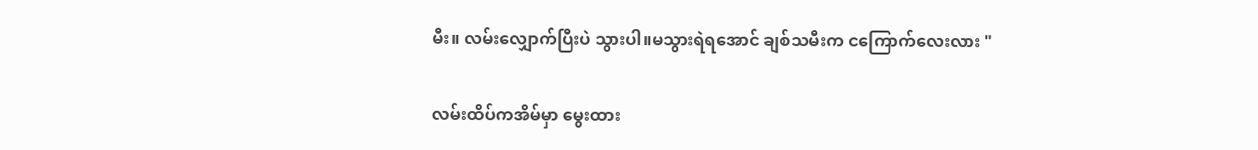မီး။ လမ်းလျှောက်ပြီးပဲ သွားပါ။မသွားရဲရအောင် ချစ်သမီးက ငကြောက်လေးလား "

လမ်းထိပ်ကအိမ်မှာ မွေးထား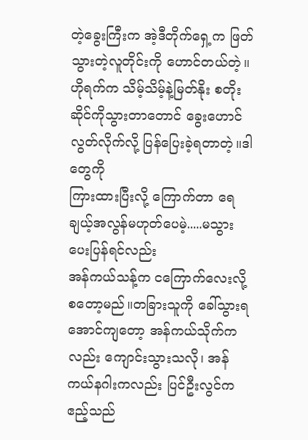တဲ့ခွေးကြီးက အဲ့ဒီတိုက်ရှေ့က ဖြတ်သွားတဲ့လူတိုင်းကို ဟောင်တယ်တဲ့။  ဟိုရက်က သိမ့်သိမ့်နဲ့မြတ်နိုး စတိုးဆိုင်ကိုသွားတာတောင် ခွေးဟောင်လွတ်လိုက်လို့ ပြန်ပြေးခဲ့ရတာတဲ့။ဒါတွေကို
ကြားထားပြီးလို့ ကြောက်တာ ရေချယ့်အလွန်မဟုတ်ပေမဲ့.....မသွားပေးပြန်ရင်လည်း
အန်ကယ်သန့်က ငကြောက်လေးလို့ စတော့မည်။တခြားသူကို ခေါ်သွားရအောင်ကျတော့ အန်ကယ်သိုက်ကလည်း ကျောင်းသွားသလို၊ အန်ကယ်နဂါးကလည်း ပြင်ဦးလွင်က ဧည့်သည်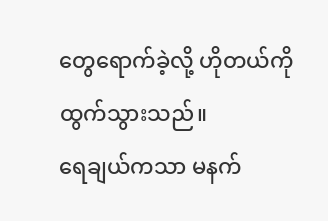တွေရောက်ခဲ့လို့ ဟိုတယ်ကိုထွက်သွားသည်။
ရေချယ်ကသာ မနက်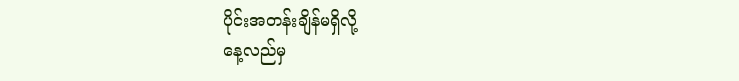ပိုင်းအတန်းချိန်မရှိလို့
နေ့လည်မှ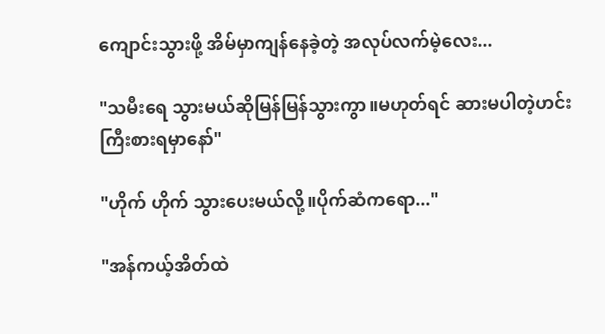ကျောင်းသွားဖို့ အိမ်မှာကျန်နေခဲ့တဲ့ အလုပ်လက်မဲ့လေး...

"သမီးရေ သွားမယ်ဆိုမြန်မြန်သွားကွာ။မဟုတ်ရင် ဆားမပါတဲ့ဟင်းကြီးစားရမှာနော်"

"ဟိုက် ဟိုက် သွားပေးမယ်လို့။ပိုက်ဆံကရော..."

"အန်ကယ့်အိတ်ထဲ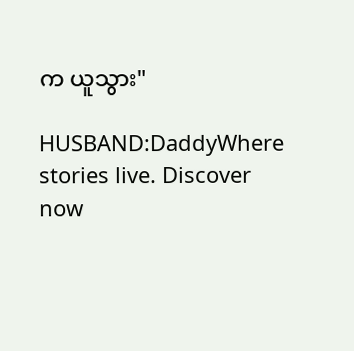က ယူသွား"

HUSBAND:DaddyWhere stories live. Discover now